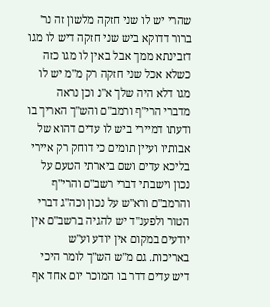שהרי יש לו שני חזקה מלשון זה נר' ברור דדוקא ביש שני חזקה דיש לו מגו דזבינתא ממך אבל באין לו מגו כזה כשלא אכל שני חזקה רק מ"מ יש לו מגו דלא היה שלך א"נ וכן נראה מדברי הרי"ף ורמב"ם והש"ך האריך בו ודעתו דמיירי ביש לו עדים דהוא של אבותיו ועיין תומים כי דוחק רק איירי בליכא עדים ושם ביארתי הטעם על נכון וישבתי דברי רשב"ם והרי"ף והרמב"ם ורא"ש על נכון וכה"ג דברי הטור ולפענ"ד יש להגיה ברשב"ם אין יודעים במקום אין יודע וע"ש באריכות. גם מ"ש הש"ך לומר היכי דיש עדים דדר בו המוכר יום אחד אף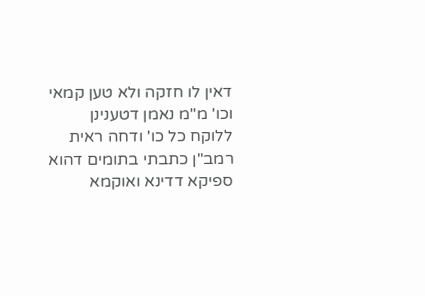דאין לו חזקה ולא טען קמאי וכו' מ"מ נאמן דטענינן ללוקח כל כו' ודחה ראית רמב"ן כתבתי בתומים דהוא ספיקא דדינא ואוקמא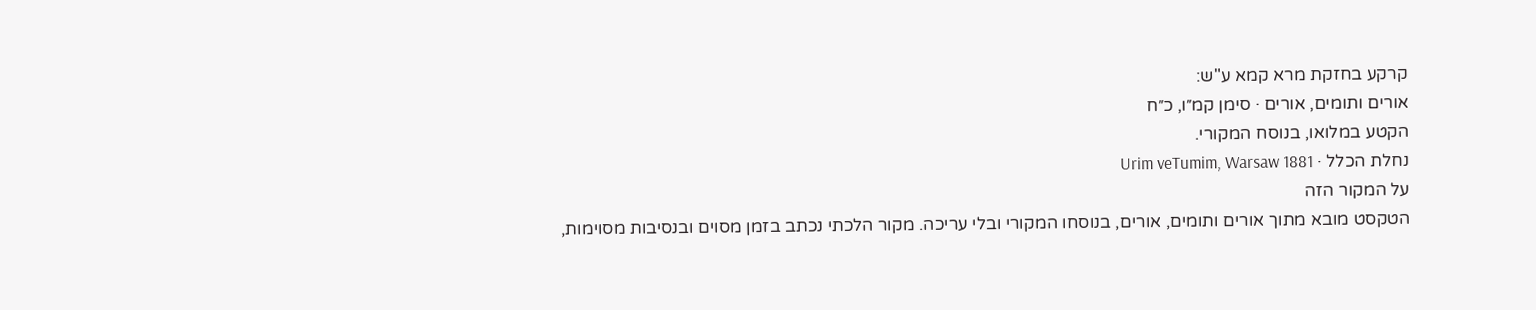קרקע בחזקת מרא קמא ע"ש:
אורים ותומים, אורים · סימן קמ״ו, כ״ח
הקטע במלואו, בנוסח המקורי.
נחלת הכלל · Urim veTumim, Warsaw 1881
על המקור הזה
הטקסט מובא מתוך אורים ותומים, אורים, בנוסחו המקורי ובלי עריכה. מקור הלכתי נכתב בזמן מסוים ובנסיבות מסוימות,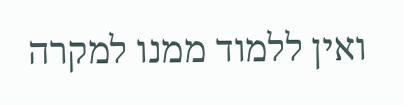ואין ללמוד ממנו למקרה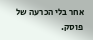אחר בלי הכרעה של פוסק.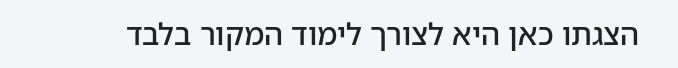הצגתו כאן היא לצורך לימוד המקור בלבד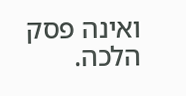ואינה פסק הלכה.